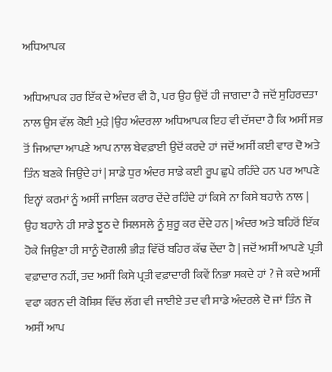ਅਧਿਆਪਕ

ਅਧਿਆਪਕ ਹਰ ਇੱਕ ਦੇ ਅੰਦਰ ਵੀ ਹੈ, ਪਰ ਉਹ ਉਦੋਂ ਹੀ ਜਾਗਦਾ ਹੈ ਜਦੋਂ ਸੁਹਿਰਦਤਾ ਨਾਲ ਉਸ ਵੱਲ ਕੋਈ ਮੁੜੇ |ਉਹ ਅੰਦਰਲਾ ਅਧਿਆਪਕ ਇਹ ਵੀ ਦੱਸਦਾ ਹੈ ਕਿ ਅਸੀਂ ਸਭ ਤੋਂ ਜਿਆਦਾ ਆਪਣੇ ਆਪ ਨਾਲ ਬੇਵਫ਼ਾਈ ਉਦੋਂ ਕਰਦੇ ਹਾਂ ਜਦੋਂ ਅਸੀਂ ਕਈ ਵਾਰ ਦੋ ਅਤੇ ਤਿੰਨ ਬਣਕੇ ਜਿਉਂਦੇ ਹਾਂ | ਸਾਡੇ ਧੁਰ ਅੰਦਰ ਸਾਡੇ ਕਈ ਰੂਪ ਛੁਪੇ ਰਹਿੰਦੇ ਹਨ ਪਰ ਆਪਣੇ ਇਨ੍ਹਾਂ ਕਰਮਾਂ ਨੂੰ ਅਸੀਂ ਜਾਇਜ ਕਰਾਰ ਦੇਂਦੇ ਰਹਿੰਦੇ ਹਾਂ ਕਿਸੇ ਨਾ ਕਿਸੇ ਬਹਾਨੇ ਨਾਲ | ਉਹ ਬਹਾਨੇ ਹੀ ਸਾਡੇ ਝੂਠ ਦੇ ਸਿਲਸਲੇ ਨੂੰ ਸ਼ੁਰੂ ਕਰ ਦੇਂਦੇ ਹਨ | ਅੰਦਰ ਅਤੇ ਬਹਿਰੋਂ ਇੱਕ ਹੋਕੇ ਜਿਉਣਾ ਹੀ ਸਾਨੂੰ ਦੋਗਲੀ ਭੀੜ ਵਿੱਚੋਂ ਬਹਿਰ ਕੱਢ ਦੇਂਦਾ ਹੈ | ਜਦੋਂ ਅਸੀਂ ਆਪਣੇ ਪ੍ਰਤੀ ਵਫ਼ਾਦਾਰ ਨਹੀਂ, ਤਦ ਅਸੀਂ ਕਿਸੇ ਪ੍ਰਤੀ ਵਫ਼ਾਦਾਰੀ ਕਿਵੇਂ ਨਿਭਾ ਸਕਦੇ ਹਾਂ ? ਜੇ ਕਦੇ ਅਸੀਂ ਵਫਾ ਕਰਨ ਦੀ ਕੋਸ਼ਿਸ਼ ਵਿੱਚ ਲੱਗ ਵੀ ਜਾਈਏ ਤਦ ਵੀ ਸਾਡੇ ਅੰਦਰਲੇ ਦੋ ਜਾਂ ਤਿੰਨ ਜੋ ਅਸੀਂ ਆਪ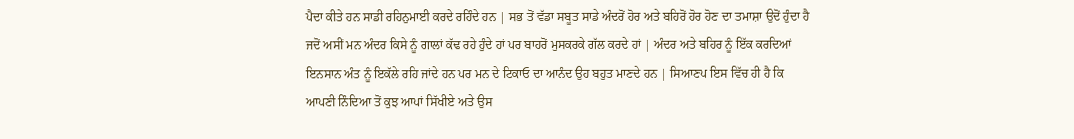ਪੈਦਾ ਕੀਤੇ ਹਨ ਸਾਡੀ ਰਹਿਨੁਮਾਈ ਕਰਦੇ ਰਹਿੰਦੇ ਹਨ | ਸਭ ਤੋਂ ਵੱਡਾ ਸਬੂਤ ਸਾਡੇ ਅੰਦਰੋਂ ਹੋਰ ਅਤੇ ਬਹਿਰੋਂ ਹੋਰ ਹੋਣ ਦਾ ਤਮਾਸ਼ਾ ਉਦੋਂ ਹੁੰਦਾ ਹੈ ਜਦੋਂ ਅਸੀਂ ਮਨ ਅੰਦਰ ਕਿਸੇ ਨੂੰ ਗਾਲਾਂ ਕੱਢ ਰਹੇ ਹੁੰਦੇ ਹਾਂ ਪਰ ਬਾਹਰੋਂ ਮੁਸਕਰਕੇ ਗੱਲ ਕਰਦੇ ਹਾਂ | ਅੰਦਰ ਅਤੇ ਬਹਿਰ ਨੂੰ ਇੱਕ ਕਰਦਿਆਂ ਇਨਸਾਨ ਅੰਤ ਨੂੰ ਇਕੱਲੇ ਰਹਿ ਜਾਂਦੇ ਹਨ ਪਰ ਮਨ ਦੇ ਟਿਕਾਓ ਦਾ ਆਨੰਦ ਉਹ ਬਹੁਤ ਮਾਣਦੇ ਹਨ | ਸਿਆਣਪ ਇਸ ਵਿੱਚ ਹੀ ਹੈ ਕਿ ਆਪਣੀ ਨਿੰਦਿਆ ਤੋਂ ਕੁਝ ਆਪਾਂ ਸਿੱਖੀਏ ਅਤੇ ਉਸ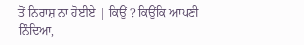ਤੋਂ ਨਿਰਾਸ਼ ਨਾ ਹੋਈਏ | ਕਿਉਂ ? ਕਿਉਂਕਿ ਆਪਣੀ ਨਿੰਦਿਆ,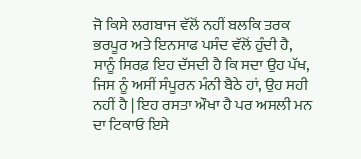ਜੋ ਕਿਸੇ ਲਗਬਾਜ ਵੱਲੋਂ ਨਹੀਂ ਬਲਕਿ ਤਰਕ ਭਰਪੂਰ ਅਤੇ ਇਨਸਾਫ ਪਸੰਦ ਵੱਲੋਂ ਹੁੰਦੀ ਹੈ, ਸਾਨੂੰ ਸਿਰਫ਼ ਇਹ ਦੱਸਦੀ ਹੈ ਕਿ ਸਦਾ ਉਹ ਪੱਖ, ਜਿਸ ਨੂੰ ਅਸੀਂ ਸੰਪੂਰਨ ਮੰਨੀ ਬੈਠੇ ਹਾਂ, ਉਹ ਸਹੀ ਨਹੀਂ ਹੈ | ਇਹ ਰਸਤਾ ਔਖਾ ਹੈ ਪਰ ਅਸਲੀ ਮਨ ਦਾ ਟਿਕਾਓ ਇਸੇ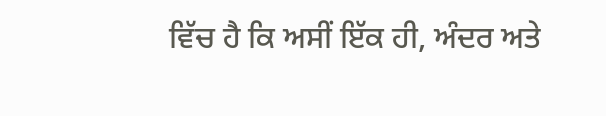ਵਿੱਚ ਹੈ ਕਿ ਅਸੀਂ ਇੱਕ ਹੀ, ਅੰਦਰ ਅਤੇ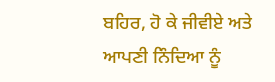ਬਹਿਰ, ਹੋ ਕੇ ਜੀਵੀਏ ਅਤੇ ਆਪਣੀ ਨਿੰਦਿਆ ਨੂੰ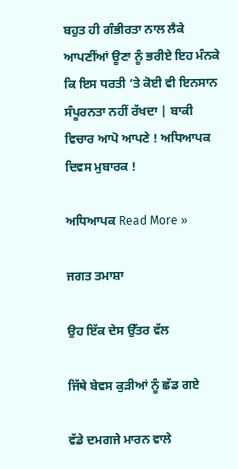ਬਹੁਤ ਹੀ ਗੰਭੀਰਤਾ ਨਾਲ ਲੈਕੇ ਆਪਣੀਂਆਂ ਊਣਾ ਨੂੰ ਭਰੀਏ ਇਹ ਮੰਨਕੇ ਕਿ ਇਸ ਧਰਤੀ ‘ਤੇ ਕੋਈ ਵੀ ਇਨਸਾਨ ਸੰਪੂਰਨਤਾ ਨਹੀਂ ਰੱਖਦਾ | ਬਾਕੀ ਵਿਚਾਰ ਆਪੋ ਆਪਣੇ ! ਅਧਿਆਪਕ ਦਿਵਸ ਮੁਬਾਰਕ !

ਅਧਿਆਪਕ Read More »

ਜਗਤ ਤਮਾਸ਼ਾ

ਉਹ ਇੱਕ ਦੇਸ ਉੱਤਰ ਵੱਲ

ਜਿੱਥੇ ਬੇਵਸ ਕੁੜੀਆਂ ਨੂੰ ਛੱਡ ਗਏ

ਵੱਡੇ ਦਮਗਜੇ ਮਾਰਨ ਵਾਲੇ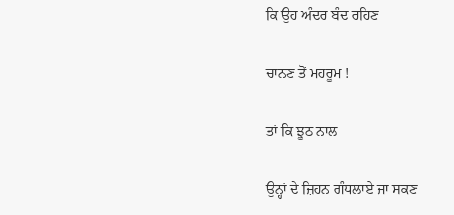ਕਿ ਉਹ ਅੰਦਰ ਬੰਦ ਰਹਿਣ

ਚਾਨਣ ਤੋਂ ਮਹਰੂਮ !

ਤਾਂ ਕਿ ਝੂਠ ਨਾਲ

ਉਨ੍ਹਾਂ ਦੇ ਜ਼ਿਹਨ ਗੰਧਲਾਏ ਜਾ ਸਕਣ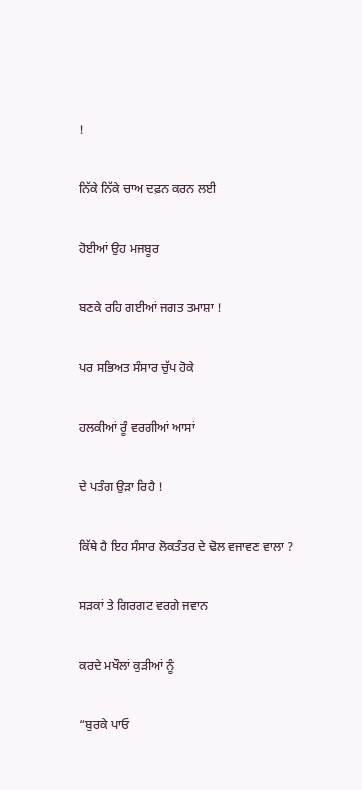!

ਨਿੱਕੇ ਨਿੱਕੇ ਚਾਅ ਦਫ਼ਨ ਕਰਨ ਲਈ

ਹੋਈਆਂ ਉਹ ਮਜਬੂਰ

ਬਣਕੇ ਰਹਿ ਗਈਆਂ ਜਗਤ ਤਮਾਸ਼ਾ !

ਪਰ ਸਭਿਅਤ ਸੰਸਾਰ ਚੁੱਪ ਹੋਕੇ

ਹਲਕੀਆਂ ਰੂੰ ਵਰਗੀਆਂ ਆਸਾਂ

ਦੇ ਪਤੰਗ ਉੜਾ ਰਿਹੈ !

ਕਿੱਥੇ ਹੈ ਇਹ ਸੰਸਾਰ ਲੋਕਤੰਤਰ ਦੇ ਢੋਲ ਵਜਾਵਣ ਵਾਲਾ ?

ਸੜਕਾਂ ਤੇ ਗਿਰਗਟ ਵਰਗੇ ਜਵਾਨ

ਕਰਦੇ ਮਖੌਲਾਂ ਕੁੜੀਆਂ ਨੂੰ

“ਬੁਰਕੇ ਪਾਓ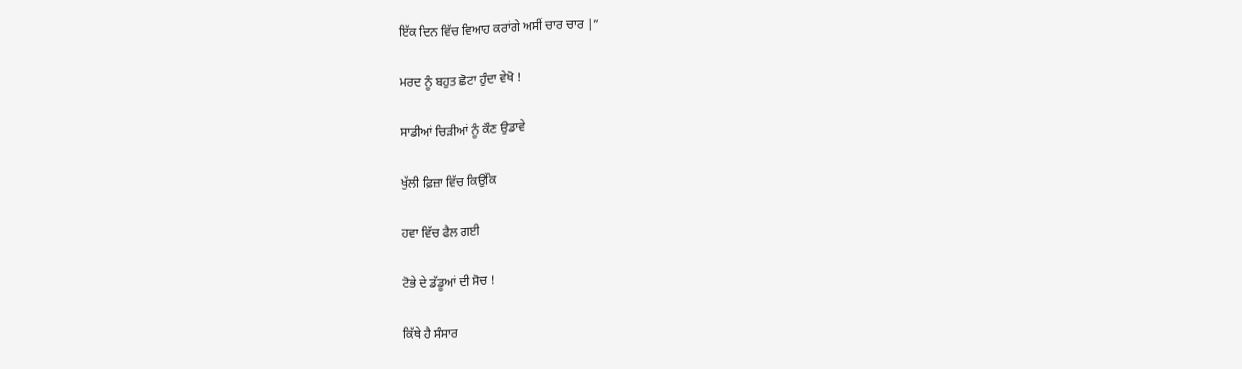ਇੱਕ ਦਿਨ ਵਿੱਚ ਵਿਆਹ ਕਰਾਂਗੇ ਅਸੀਂ ਚਾਰ ਚਾਰ |”

ਮਰਦ ਨੂੰ ਬਹੁਤ ਛੋਟਾ ਹੁੰਦਾ ਵੇਖੋ !

ਸਾਡੀਆਂ ਚਿੜੀਆਂ ਨੂੰ ਕੌਣ ਉਡਾਵੇ

ਖੁੱਲੀ ਫ਼ਿਜ਼ਾ ਵਿੱਚ ਕਿਉਂਕਿ

ਹਵਾ ਵਿੱਚ ਫੈਲ ਗਈ

ਟੋਭੇ ਦੇ ਡੱਡੂਆਂ ਦੀ ਸੋਚ !

ਕਿੱਥੇ ਹੈ ਸੰਸਾਰ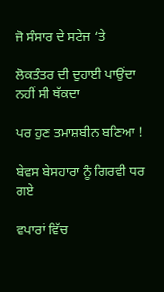ਜੋ ਸੰਸਾਰ ਦੇ ਸਟੇਜ ‘ਤੇ

ਲੋਕਤੰਤਰ ਦੀ ਦੁਹਾਈ ਪਾਉਂਦਾ ਨਹੀਂ ਸੀ ਥੱਕਦਾ

ਪਰ ਹੁਣ ਤਮਾਸ਼ਬੀਨ ਬਣਿਆ !

ਬੇਵਸ ਬੇਸਹਾਰਾ ਨੂੰ ਗਿਰਵੀ ਧਰ ਗਏ

ਵਪਾਰਾਂ ਵਿੱਚ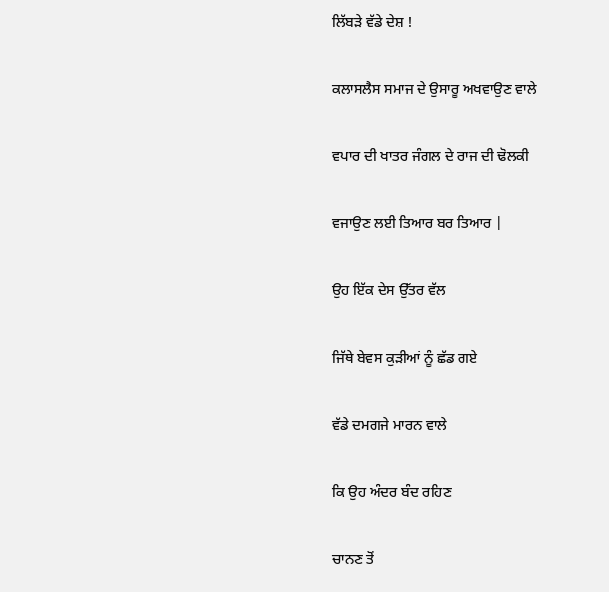ਲਿੱਬੜੇ ਵੱਡੇ ਦੇਸ਼ !

ਕਲਾਸਲੈਸ ਸਮਾਜ ਦੇ ਉਸਾਰੂ ਅਖਵਾਉਣ ਵਾਲੇ

ਵਪਾਰ ਦੀ ਖਾਤਰ ਜੰਗਲ ਦੇ ਰਾਜ ਦੀ ਢੋਲਕੀ

ਵਜਾਉਣ ਲਈ ਤਿਆਰ ਬਰ ਤਿਆਰ |

ਉਹ ਇੱਕ ਦੇਸ ਉੱਤਰ ਵੱਲ

ਜਿੱਥੇ ਬੇਵਸ ਕੁੜੀਆਂ ਨੂੰ ਛੱਡ ਗਏ

ਵੱਡੇ ਦਮਗਜੇ ਮਾਰਨ ਵਾਲੇ

ਕਿ ਉਹ ਅੰਦਰ ਬੰਦ ਰਹਿਣ

ਚਾਨਣ ਤੋਂ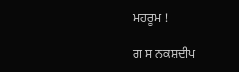ਮਹਰੂਮ !

ਗ ਸ ਨਕਸ਼ਦੀਪ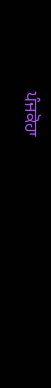ਪੰਜਕੋਹਾ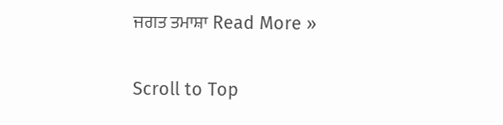ਜਗਤ ਤਮਾਸ਼ਾ Read More »

Scroll to Top